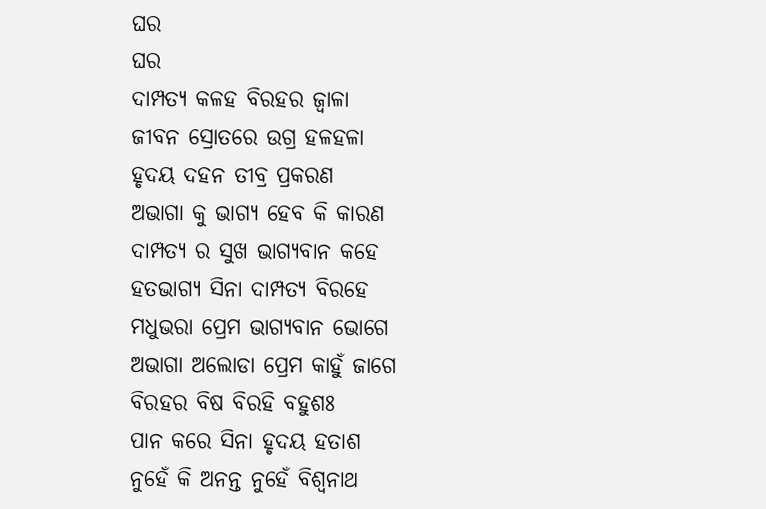ଘର
ଘର
ଦାମ୍ପତ୍ୟ କଳହ ବିରହର ଜ୍ୱାଳା
ଜୀବନ ସ୍ରୋତରେ ଉଗ୍ର ହଳହଳା
ହୃଦୟ ଦହନ ତୀବ୍ର ପ୍ରକରଣ
ଅଭାଗା କୁ ଭାଗ୍ୟ ହେବ କି କାରଣ
ଦାମ୍ପତ୍ୟ ର ସୁଖ ଭାଗ୍ୟବାନ କହେ
ହତଭାଗ୍ୟ ସିନା ଦାମ୍ପତ୍ୟ ବିରହେ
ମଧୁଭରା ପ୍ରେମ ଭାଗ୍ୟବାନ ଭୋଗେ
ଅଭାଗା ଅଲୋଡା ପ୍ରେମ କାହୁଁ ଜାଗେ
ବିରହର ବିଷ ବିରହି ବହୁଶଃ
ପାନ କରେ ସିନା ହୃଦୟ ହତାଶ
ନୁହେଁ କି ଅନନ୍ତ ନୁହେଁ ବିଶ୍ୱନାଥ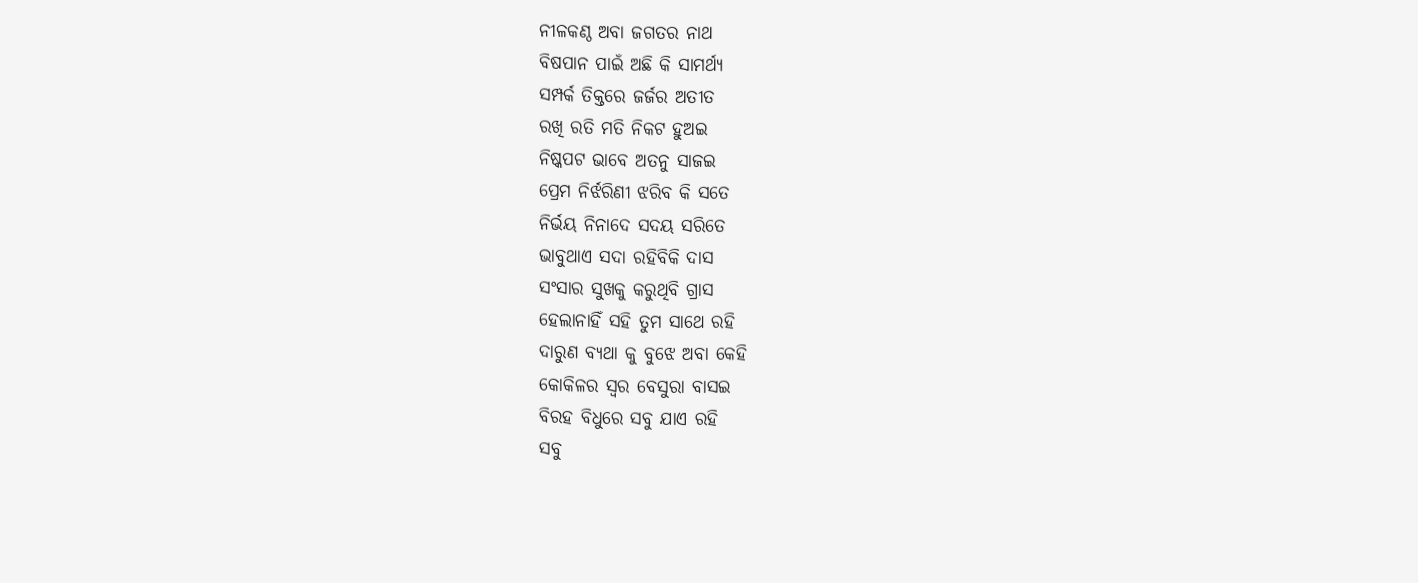ନୀଳକଣ୍ଠ ଅବା ଜଗତର ନାଥ
ବିଷପାନ ପାଇଁ ଅଛି କି ସାମର୍ଥ୍ୟ
ସମ୍ପର୍କ ତିକ୍ତରେ ଜର୍ଜର ଅତୀତ
ରଖି ରତି ମତି ନିକଟ ହୁଅଇ
ନିଷ୍କପଟ ଭାବେ ଅତନୁ ସାଜଇ
ପ୍ରେମ ନିର୍ଝରିଣୀ ଝରିବ କି ସତେ
ନିର୍ଭୟ ନିନାଦେ ସଦୟ ସରିତେ
ଭାବୁଥାଏ ସଦା ରହିବିକି ଦାସ
ସଂସାର ସୁଖକୁ କରୁଥିବି ଗ୍ରାସ
ହେଲାନାହିଁ ସହି ତୁମ ସାଥେ ରହି
ଦାରୁଣ ବ୍ୟଥା କୁ ବୁଝେ ଅବା କେହି
କୋକିଳର ସ୍ୱର ବେସୁରା ବାସଇ
ବିରହ ବିଧୁରେ ସବୁ ଯାଏ ରହି
ସବୁ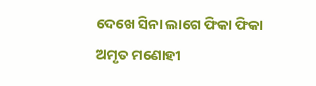ଦେଖେ ସିନା ଲାଗେ ଫିକା ଫିକା
ଅମୃତ ମଣୋହୀ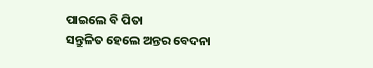ପାଇଲେ ବି ପିତା
ସନ୍ତୁଳିତ ହେଲେ ଅନ୍ତର ବେଦନା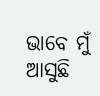ଭାବେ ମୁଁ ଆସୁଛି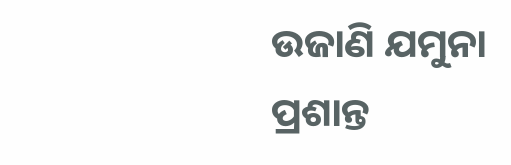ଉଜାଣି ଯମୁନା
ପ୍ରଶାନ୍ତ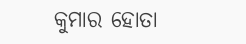କୁମାର ହୋତା